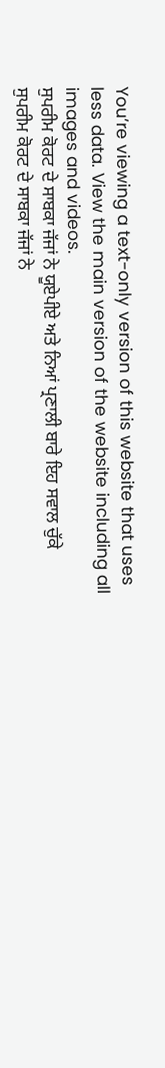You’re viewing a text-only version of this website that uses less data. View the main version of the website including all images and videos.
ਸੁਪਰੀਮ ਕੋਰਟ ਦੇ ਸਾਬਕਾ ਜੱਜਾਂ ਨੇ ਯੂਏਪੀਏ ਅਤੇ ਨਿਆਂ ਪ੍ਰਣਾਲੀ ਬਾਰੇ ਇਹ ਸਵਾਲ ਚੁੱਕੇ
ਸੁਪਰੀਮ ਕੋਰਟ ਦੇ ਸਾਬਕਾ ਜੱਜਾਂ ਨੇ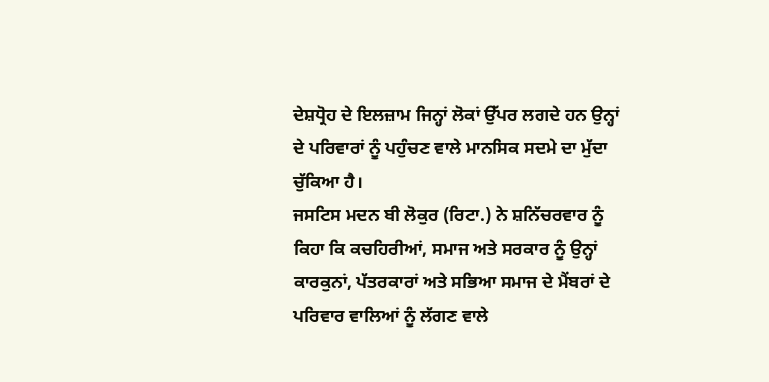ਦੇਸ਼ਧ੍ਰੋਹ ਦੇ ਇਲਜ਼ਾਮ ਜਿਨ੍ਹਾਂ ਲੋਕਾਂ ਉੱਪਰ ਲਗਦੇ ਹਨ ਉਨ੍ਹਾਂ ਦੇ ਪਰਿਵਾਰਾਂ ਨੂੰ ਪਹੁੰਚਣ ਵਾਲੇ ਮਾਨਸਿਕ ਸਦਮੇ ਦਾ ਮੁੱਦਾ ਚੁੱਕਿਆ ਹੈ।
ਜਸਟਿਸ ਮਦਨ ਬੀ ਲੋਕੁਰ (ਰਿਟਾ.) ਨੇ ਸ਼ਨਿੱਚਰਵਾਰ ਨੂੰ ਕਿਹਾ ਕਿ ਕਚਹਿਰੀਆਂ, ਸਮਾਜ ਅਤੇ ਸਰਕਾਰ ਨੂੰ ਉਨ੍ਹਾਂ ਕਾਰਕੁਨਾਂ, ਪੱਤਰਕਾਰਾਂ ਅਤੇ ਸਭਿਆ ਸਮਾਜ ਦੇ ਮੈਂਬਰਾਂ ਦੇ ਪਰਿਵਾਰ ਵਾਲਿਆਂ ਨੂੰ ਲੱਗਣ ਵਾਲੇ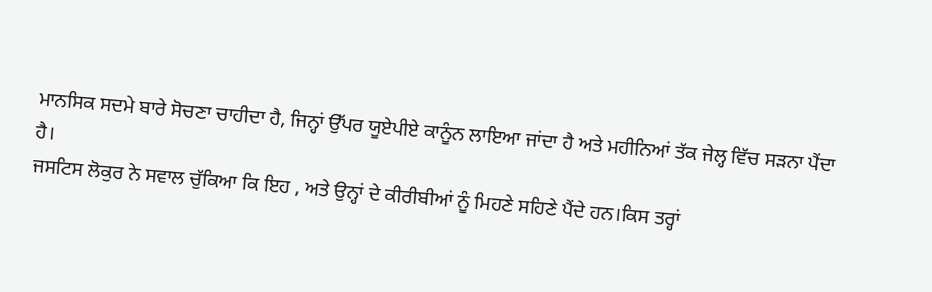ਮਾਨਸਿਕ ਸਦਮੇ ਬਾਰੇ ਸੋਚਣਾ ਚਾਹੀਦਾ ਹੈ, ਜਿਨ੍ਹਾਂ ਉੱਪਰ ਯੂਏਪੀਏ ਕਾਨੂੰਨ ਲਾਇਆ ਜਾਂਦਾ ਹੈ ਅਤੇ ਮਹੀਨਿਆਂ ਤੱਕ ਜੇਲ੍ਹ ਵਿੱਚ ਸੜਨਾ ਪੈਂਦਾ ਹੈ।
ਜਸਟਿਸ ਲੋਕੁਰ ਨੇ ਸਵਾਲ ਚੁੱਕਿਆ ਕਿ ਇਹ , ਅਤੇ ਉਨ੍ਹਾਂ ਦੇ ਕੀਰੀਬੀਆਂ ਨੂੰ ਮਿਹਣੇ ਸਹਿਣੇ ਪੈਂਦੇ ਹਨ।ਕਿਸ ਤਰ੍ਹਾਂ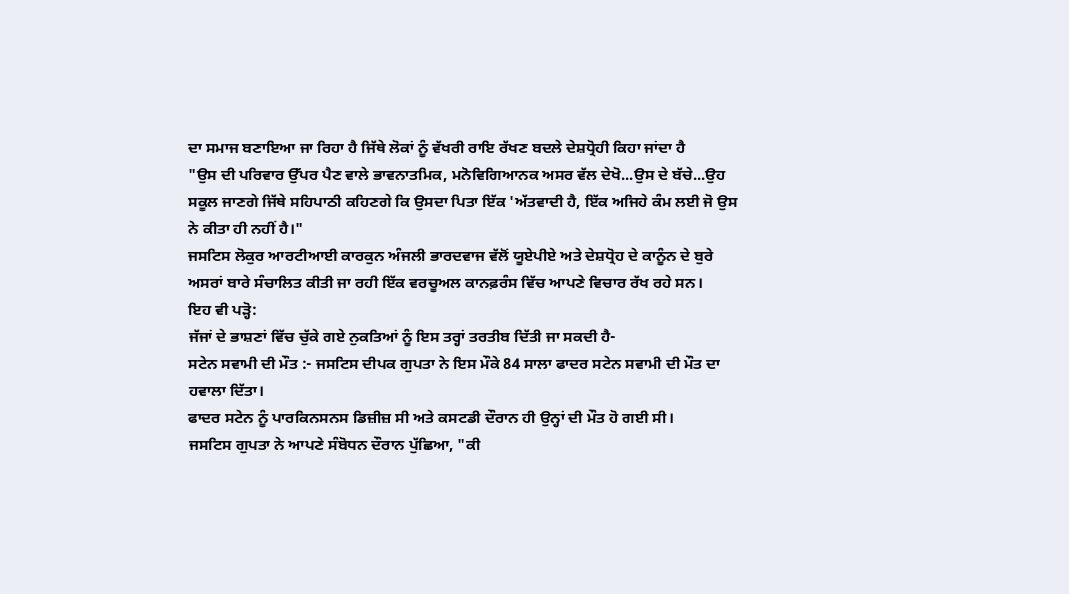ਦਾ ਸਮਾਜ ਬਣਾਇਆ ਜਾ ਰਿਹਾ ਹੈ ਜਿੱਥੇ ਲੋਕਾਂ ਨੂੰ ਵੱਖਰੀ ਰਾਇ ਰੱਖਣ ਬਦਲੇ ਦੇਸ਼ਧ੍ਰੋਹੀ ਕਿਹਾ ਜਾਂਦਾ ਹੈ
"ਉਸ ਦੀ ਪਰਿਵਾਰ ਉੱਪਰ ਪੈਣ ਵਾਲੇ ਭਾਵਨਾਤਮਿਕ, ਮਨੋਵਿਗਿਆਨਕ ਅਸਰ ਵੱਲ ਦੇਖੋ...ਉਸ ਦੇ ਬੱਚੇ...ਉਹ ਸਕੂਲ ਜਾਣਗੇ ਜਿੱਥੇ ਸਹਿਪਾਠੀ ਕਹਿਣਗੇ ਕਿ ਉਸਦਾ ਪਿਤਾ ਇੱਕ 'ਅੱਤਵਾਦੀ ਹੈ, ਇੱਕ ਅਜਿਹੇ ਕੰਮ ਲਈ ਜੋ ਉਸ ਨੇ ਕੀਤਾ ਹੀ ਨਹੀਂ ਹੈ।"
ਜਸਟਿਸ ਲੋਕੁਰ ਆਰਟੀਆਈ ਕਾਰਕੁਨ ਅੰਜਲੀ ਭਾਰਦਵਾਜ ਵੱਲੋਂ ਯੂਏਪੀਏ ਅਤੇ ਦੇਸ਼ਧ੍ਰੋਹ ਦੇ ਕਾਨੂੰਨ ਦੇ ਬੁਰੇ ਅਸਰਾਂ ਬਾਰੇ ਸੰਚਾਲਿਤ ਕੀਤੀ ਜਾ ਰਹੀ ਇੱਕ ਵਰਚੂਅਲ ਕਾਨਫ਼ਰੰਸ ਵਿੱਚ ਆਪਣੇ ਵਿਚਾਰ ਰੱਖ ਰਹੇ ਸਨ।
ਇਹ ਵੀ ਪੜ੍ਹੋ:
ਜੱਜਾਂ ਦੇ ਭਾਸ਼ਣਾਂ ਵਿੱਚ ਚੁੱਕੇ ਗਏ ਨੁਕਤਿਆਂ ਨੂੰ ਇਸ ਤਰ੍ਹਾਂ ਤਰਤੀਬ ਦਿੱਤੀ ਜਾ ਸਕਦੀ ਹੈ-
ਸਟੇਨ ਸਵਾਮੀ ਦੀ ਮੌਤ :- ਜਸਟਿਸ ਦੀਪਕ ਗੁਪਤਾ ਨੇ ਇਸ ਮੌਕੇ 84 ਸਾਲਾ ਫਾਦਰ ਸਟੇਨ ਸਵਾਮੀ ਦੀ ਮੌਤ ਦਾ ਹਵਾਲਾ ਦਿੱਤਾ।
ਫਾਦਰ ਸਟੇਨ ਨੂੰ ਪਾਰਕਿਨਸਨਸ ਡਿਜ਼ੀਜ਼ ਸੀ ਅਤੇ ਕਸਟਡੀ ਦੌਰਾਨ ਹੀ ਉਨ੍ਹਾਂ ਦੀ ਮੌਤ ਹੋ ਗਈ ਸੀ।
ਜਸਟਿਸ ਗੁਪਤਾ ਨੇ ਆਪਣੇ ਸੰਬੋਧਨ ਦੌਰਾਨ ਪੁੱਛਿਆ, "ਕੀ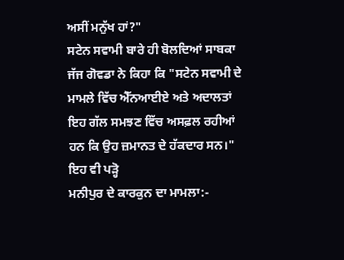ਅਸੀਂ ਮਨੁੱਖ ਹਾਂ?"
ਸਟੇਨ ਸਵਾਮੀ ਬਾਰੇ ਹੀ ਬੋਲਦਿਆਂ ਸਾਬਕਾ ਜੱਜ ਗੋਵਡਾ ਨੇ ਕਿਹਾ ਕਿ "ਸਟੇਨ ਸਵਾਮੀ ਦੇ ਮਾਮਲੇ ਵਿੱਚ ਐੱਨਆਈਏ ਅਤੇ ਅਦਾਲਤਾਂ ਇਹ ਗੱਲ ਸਮਝਣ ਵਿੱਚ ਅਸਫ਼ਲ ਰਹੀਆਂ ਹਨ ਕਿ ਉਹ ਜ਼ਮਾਨਤ ਦੇ ਹੱਕਦਾਰ ਸਨ।"
ਇਹ ਵੀ ਪੜ੍ਹੋ
ਮਨੀਪੁਰ ਦੇ ਕਾਰਕੁਨ ਦਾ ਮਾਮਲਾ:-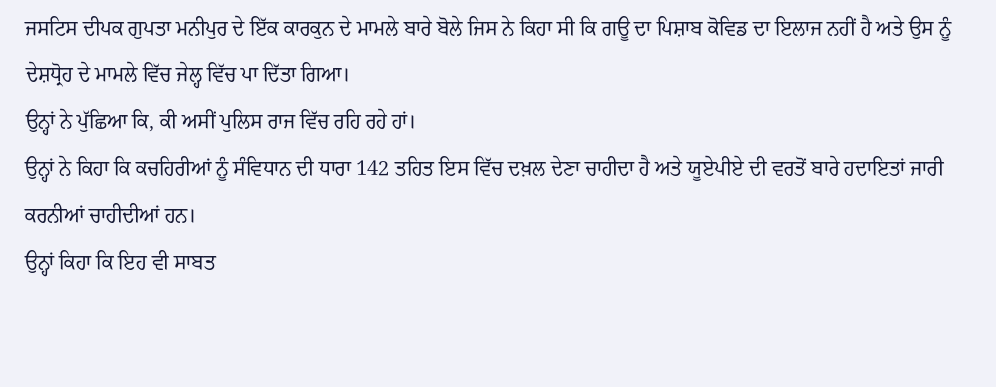ਜਸਟਿਸ ਦੀਪਕ ਗੁਪਤਾ ਮਨੀਪੁਰ ਦੇ ਇੱਕ ਕਾਰਕੁਨ ਦੇ ਮਾਮਲੇ ਬਾਰੇ ਬੋਲੇ ਜਿਸ ਨੇ ਕਿਹਾ ਸੀ ਕਿ ਗਊ ਦਾ ਪਿਸ਼ਾਬ ਕੋਵਿਡ ਦਾ ਇਲਾਜ ਨਹੀਂ ਹੈ ਅਤੇ ਉਸ ਨੂੰ ਦੇਸ਼ਧ੍ਰੋਹ ਦੇ ਮਾਮਲੇ ਵਿੱਚ ਜੇਲ੍ਹ ਵਿੱਚ ਪਾ ਦਿੱਤਾ ਗਿਆ।
ਉਨ੍ਹਾਂ ਨੇ ਪੁੱਛਿਆ ਕਿ, ਕੀ ਅਸੀਂ ਪੁਲਿਸ ਰਾਜ ਵਿੱਚ ਰਹਿ ਰਹੇ ਹਾਂ।
ਉਨ੍ਹਾਂ ਨੇ ਕਿਹਾ ਕਿ ਕਚਹਿਰੀਆਂ ਨੂੰ ਸੰਵਿਧਾਨ ਦੀ ਧਾਰਾ 142 ਤਹਿਤ ਇਸ ਵਿੱਚ ਦਖ਼ਲ ਦੇਣਾ ਚਾਹੀਦਾ ਹੈ ਅਤੇ ਯੂਏਪੀਏ ਦੀ ਵਰਤੋਂ ਬਾਰੇ ਹਦਾਇਤਾਂ ਜਾਰੀ ਕਰਨੀਆਂ ਚਾਹੀਦੀਆਂ ਹਨ।
ਉਨ੍ਹਾਂ ਕਿਹਾ ਕਿ ਇਹ ਵੀ ਸਾਬਤ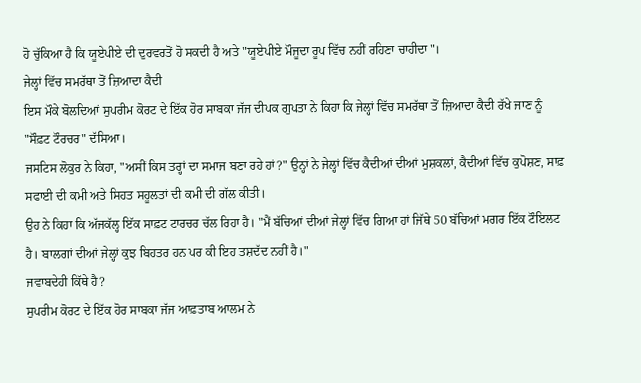ਹੋ ਚੁੱਕਿਆ ਹੈ ਕਿ ਯੂਏਪੀਏ ਦੀ ਦੁਰਵਰਤੋਂ ਹੋ ਸਕਦੀ ਹੈ ਅਤੇ "ਯੂਏਪੀਏ ਮੌਜੂਦਾ ਰੂਪ ਵਿੱਚ ਨਹੀਂ ਰਹਿਣਾ ਚਾਹੀਦਾ"।
ਜੇਲ੍ਹਾਂ ਵਿੱਚ ਸਮਰੱਥਾ ਤੋਂ ਜ਼ਿਆਦਾ ਕੈਦੀ
ਇਸ ਮੌਕੇ ਬੋਲਦਿਆਂ ਸੁਪਰੀਮ ਕੋਰਟ ਦੇ ਇੱਕ ਹੋਰ ਸਾਬਕਾ ਜੱਜ ਦੀਪਕ ਗੁਪਤਾ ਨੇ ਕਿਹਾ ਕਿ ਜੇਲ੍ਹਾਂ ਵਿੱਚ ਸਮਰੱਥਾ ਤੋਂ ਜ਼ਿਆਦਾ ਕੈਦੀ ਰੱਖੇ ਜਾਣ ਨੂੰ "ਸੌਫ਼ਟ ਟੌਰਚਰ" ਦੱਸਿਆ।
ਜਸਟਿਸ ਲੋਕੁਰ ਨੇ ਕਿਹਾ, "ਅਸੀਂ ਕਿਸ ਤਰ੍ਹਾਂ ਦਾ ਸਮਾਜ ਬਣਾ ਰਹੇ ਹਾਂ?" ਉਨ੍ਹਾਂ ਨੇ ਜੇਲ੍ਹਾਂ ਵਿੱਚ ਕੈਦੀਆਂ ਦੀਆਂ ਮੁਸ਼ਕਲਾਂ, ਕੈਦੀਆਂ ਵਿੱਚ ਕੁਪੋਸ਼ਣ, ਸਾਫ਼ ਸਫਾਈ ਦੀ ਕਮੀ ਅਤੇ ਸਿਹਤ ਸਹੂਲਤਾਂ ਦੀ ਕਮੀ ਦੀ ਗੱਲ ਕੀਤੀ।
ਉਹ ਨੇ ਕਿਹਾ ਕਿ ਅੱਜਕੱਲ੍ਹ ਇੱਕ ਸਾਫ਼ਟ ਟਾਰਚਰ ਚੱਲ ਰਿਹਾ ਹੈ। "ਮੈਂ ਬੱਚਿਆਂ ਦੀਆਂ ਜੇਲ੍ਹਾਂ ਵਿੱਚ ਗਿਆ ਹਾਂ ਜਿੱਥੇ 50 ਬੱਚਿਆਂ ਮਗਰ ਇੱਕ ਟੌਇਲਟ ਹੈ। ਬਾਲਗਾਂ ਦੀਆਂ ਜੇਲ੍ਹਾਂ ਕੁਝ ਬਿਹਤਰ ਹਨ ਪਰ ਕੀ ਇਹ ਤਸ਼ਦੱਦ ਨਹੀਂ ਹੈ।"
ਜਵਾਬਦੇਹੀ ਕਿੱਥੇ ਹੈ?
ਸੁਪਰੀਮ ਕੋਰਟ ਦੇ ਇੱਕ ਹੋਰ ਸਾਬਕਾ ਜੱਜ ਆਫ਼ਤਾਬ ਆਲਮ ਨੇ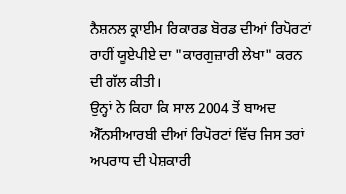ਨੈਸ਼ਨਲ ਕ੍ਰਾਈਮ ਰਿਕਾਰਡ ਬੋਰਡ ਦੀਆਂ ਰਿਪੋਰਟਾਂ ਰਾਹੀਂ ਯੂਏਪੀਏ ਦਾ "ਕਾਰਗੁਜ਼ਾਰੀ ਲੇਖਾ" ਕਰਨ ਦੀ ਗੱਲ ਕੀਤੀ।
ਉਨ੍ਹਾਂ ਨੇ ਕਿਹਾ ਕਿ ਸਾਲ 2004 ਤੋਂ ਬਾਅਦ ਐੱਨਸੀਆਰਬੀ ਦੀਆਂ ਰਿਪੋਰਟਾਂ ਵਿੱਚ ਜਿਸ ਤਰਾਂ ਅਪਰਾਧ ਦੀ ਪੇਸ਼ਕਾਰੀ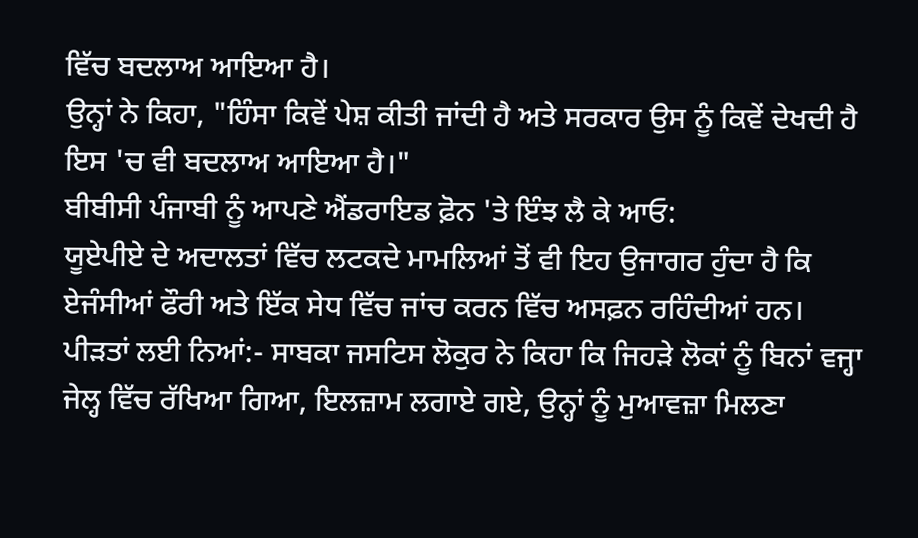ਵਿੱਚ ਬਦਲਾਅ ਆਇਆ ਹੈ।
ਉਨ੍ਹਾਂ ਨੇ ਕਿਹਾ, "ਹਿੰਸਾ ਕਿਵੇਂ ਪੇਸ਼ ਕੀਤੀ ਜਾਂਦੀ ਹੈ ਅਤੇ ਸਰਕਾਰ ਉਸ ਨੂੰ ਕਿਵੇਂ ਦੇਖਦੀ ਹੈ ਇਸ 'ਚ ਵੀ ਬਦਲਾਅ ਆਇਆ ਹੈ।"
ਬੀਬੀਸੀ ਪੰਜਾਬੀ ਨੂੰ ਆਪਣੇ ਐਂਡਰਾਇਡ ਫ਼ੋਨ 'ਤੇ ਇੰਝ ਲੈ ਕੇ ਆਓ:
ਯੂਏਪੀਏ ਦੇ ਅਦਾਲਤਾਂ ਵਿੱਚ ਲਟਕਦੇ ਮਾਮਲਿਆਂ ਤੋਂ ਵੀ ਇਹ ਉਜਾਗਰ ਹੁੰਦਾ ਹੈ ਕਿ ਏਜੰਸੀਆਂ ਫੌਰੀ ਅਤੇ ਇੱਕ ਸੇਧ ਵਿੱਚ ਜਾਂਚ ਕਰਨ ਵਿੱਚ ਅਸਫ਼ਨ ਰਹਿੰਦੀਆਂ ਹਨ।
ਪੀੜਤਾਂ ਲਈ ਨਿਆਂ:- ਸਾਬਕਾ ਜਸਟਿਸ ਲੋਕੁਰ ਨੇ ਕਿਹਾ ਕਿ ਜਿਹੜੇ ਲੋਕਾਂ ਨੂੰ ਬਿਨਾਂ ਵਜ੍ਹਾ ਜੇਲ੍ਹ ਵਿੱਚ ਰੱਖਿਆ ਗਿਆ, ਇਲਜ਼ਾਮ ਲਗਾਏ ਗਏ, ਉਨ੍ਹਾਂ ਨੂੰ ਮੁਆਵਜ਼ਾ ਮਿਲਣਾ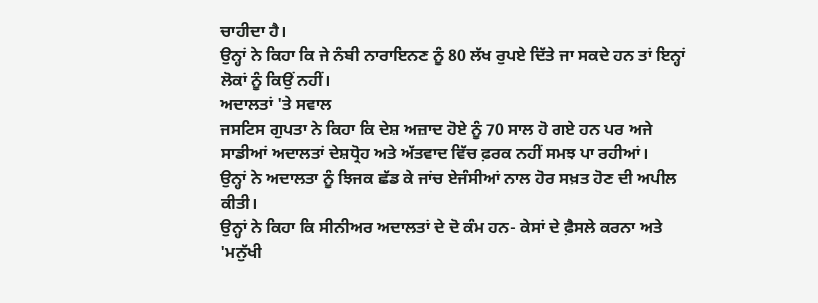ਚਾਹੀਦਾ ਹੈ।
ਉਨ੍ਹਾਂ ਨੇ ਕਿਹਾ ਕਿ ਜੇ ਨੰਬੀ ਨਾਰਾਇਨਣ ਨੂੰ 80 ਲੱਖ ਰੁਪਏ ਦਿੱਤੇ ਜਾ ਸਕਦੇ ਹਨ ਤਾਂ ਇਨ੍ਹਾਂ ਲੋਕਾਂ ਨੂੰ ਕਿਉਂ ਨਹੀਂ।
ਅਦਾਲਤਾਂ 'ਤੇ ਸਵਾਲ
ਜਸਟਿਸ ਗੁਪਤਾ ਨੇ ਕਿਹਾ ਕਿ ਦੇਸ਼ ਅਜ਼ਾਦ ਹੋਏ ਨੂੰ 70 ਸਾਲ ਹੋ ਗਏ ਹਨ ਪਰ ਅਜੇ ਸਾਡੀਆਂ ਅਦਾਲਤਾਂ ਦੇਸ਼ਧ੍ਰੋਹ ਅਤੇ ਅੱਤਵਾਦ ਵਿੱਚ ਫ਼ਰਕ ਨਹੀਂ ਸਮਝ ਪਾ ਰਹੀਆਂ।
ਉਨ੍ਹਾਂ ਨੇ ਅਦਾਲਤਾ ਨੂੰ ਝਿਜਕ ਛੱਡ ਕੇ ਜਾਂਚ ਏਜੰਸੀਆਂ ਨਾਲ ਹੋਰ ਸਖ਼ਤ ਹੋਣ ਦੀ ਅਪੀਲ ਕੀਤੀ।
ਉਨ੍ਹਾਂ ਨੇ ਕਿਹਾ ਕਿ ਸੀਨੀਅਰ ਅਦਾਲਤਾਂ ਦੇ ਦੋ ਕੰਮ ਹਨ- ਕੇਸਾਂ ਦੇ ਫ਼ੈਸਲੇ ਕਰਨਾ ਅਤੇ 'ਮਨੁੱਖੀ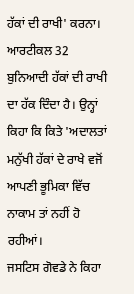ਹੱਕਾਂ ਦੀ ਰਾਖੀ' ਕਰਨਾ।
ਆਰਟੀਕਲ 32 ਬੁਨਿਆਦੀ ਹੱਕਾਂ ਦੀ ਰਾਖੀ ਦਾ ਹੱਕ ਦਿੰਦਾ ਹੈ। ਉਨ੍ਹਾਂ ਕਿਹਾ ਕਿ ਕਿਤੇ 'ਅਦਾਲਤਾਂ ਮਨੁੱਖੀ ਹੱਕਾਂ ਦੇ ਰਾਖੇ ਵਜੋਂ ਆਪਣੀ ਭੂਮਿਕਾ ਵਿੱਚ ਨਾਕਾਮ ਤਾਂ ਨਹੀਂ ਹੋ ਰਹੀਆਂ।
ਜਸਟਿਸ ਗੋਵਡੇ ਨੇ ਕਿਹਾ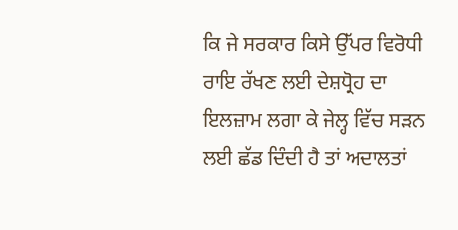ਕਿ ਜੇ ਸਰਕਾਰ ਕਿਸੇ ਉੱਪਰ ਵਿਰੋਧੀ ਰਾਇ ਰੱਖਣ ਲਈ ਦੇਸ਼ਧ੍ਰੋਹ ਦਾ ਇਲਜ਼ਾਮ ਲਗਾ ਕੇ ਜੇਲ੍ਹ ਵਿੱਚ ਸੜਨ ਲਈ ਛੱਡ ਦਿੰਦੀ ਹੈ ਤਾਂ ਅਦਾਲਤਾਂ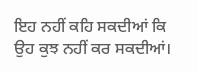ਇਹ ਨਹੀਂ ਕਹਿ ਸਕਦੀਆਂ ਕਿ ਉਹ ਕੁਝ ਨਹੀਂ ਕਰ ਸਕਦੀਆਂ।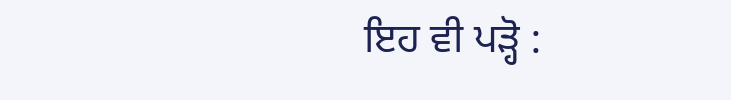ਇਹ ਵੀ ਪੜ੍ਹੋ :